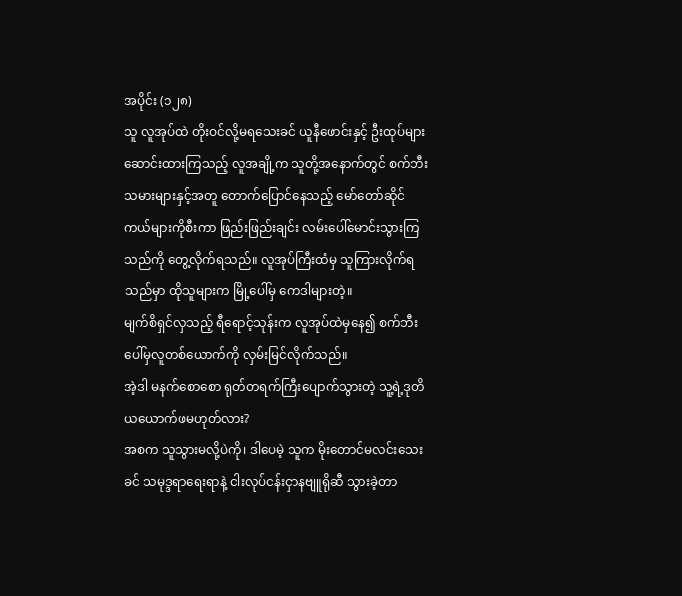အပိုင်း (၁၂၈)
သူ လူအုပ်ထဲ တိုးဝင်လို့မရသေးခင် ယူနီဖောင်းနှင့် ဦးထုပ်များဆောင်းထားကြသည့် လူအချို့က သူတို့အနောက်တွင် စက်ဘီးသမားများနှင့်အတူ တောက်ပြောင်နေသည့် မော်တော်ဆိုင်ကယ်များကိုစီးကာ ဖြည်းဖြည်းချင်း လမ်းပေါ်မောင်းသွားကြသည်ကို တွေ့လိုက်ရသည်။ လူအုပ်ကြီးထံမှ သူကြားလိုက်ရသည်မှာ ထိုသူများက မြို့ပေါ်မှ ကေဒါများတဲ့။
မျက်စိရှင်လှသည့် ရီရောင့်သုန်းက လူအုပ်ထဲမှနေ၍ စက်ဘီးပေါ်မှလူတစ်ယောက်ကို လှမ်းမြင်လိုက်သည်။
အဲ့ဒါ မနက်စောစော ရုတ်တရက်ကြီးပျောက်သွားတဲ့ သူ့ရဲ့ဒုတိယယောက်ဖမဟုတ်လား?
အစက သူသွားမလို့ပဲကို၊ ဒါပေမဲ့ သူက မိုးတောင်မလင်းသေးခင် သမုဒ္ဒရာရေးရာနဲ့ ငါးလုပ်ငန်းငှာနဗျူရိုဆီ သွားခဲ့တာ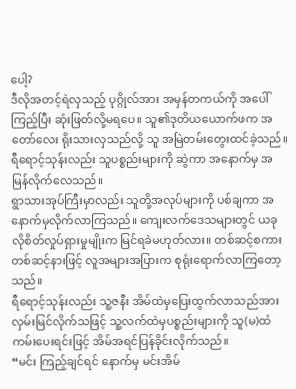ပေါ့?
ဒီလိုအတင့်ရဲလှသည့် ပုဂ္ဂိုလ်အား အမှန်တကယ်ကို အပေါ်ကြည့်ပြီး ဆုံးဖြတ်လို့မရပေ။ သူ၏ဒုတိယယောက်ဖက အတော်လေး ရိုးသားလှသည်လို့ သူ အမြဲတမ်းတွေးထင်ခဲ့သည်။
ရီရောင့်သုန်းလည်း သူပစ္စည်းများကို ဆွဲကာ အနောက်မှ အမြန်လိုက်လေသည်။
ရွာသားအုပ်ကြီးမှာလည်း သူတို့အလုပ်များကို ပစ်ချကာ အနောက်မှလိုက်လာကြသည်။ ကျေးလက်ဒေသများတွင် ယခုလိုစိတ်လှုပ်ရှားမှုမျိုးက မြင်ရခဲမဟုတ်လား။ တစ်ဆင့်စကားတစ်ဆင့်နားဖြင့် လူအများအပြားက စုရုံးရောက်လာကြတော့သည်။
ရီရောင့်သုန်းလည်း သူ့ဇနီး အိမ်ထဲမှပြေးထွက်လာသည်အား လှမ်းမြင်လိုက်သဖြင့် သူ့လက်ထဲမှပစ္စည်းများကို သူ(မ)ထံ ကမ်းပေးရင်းဖြင့် အိမ်အရင်ပြန်ခိုင်းလိုက်သည်။
“မင်း ကြည့်ချင်ရင် နောက်မှ မင်းအိမ်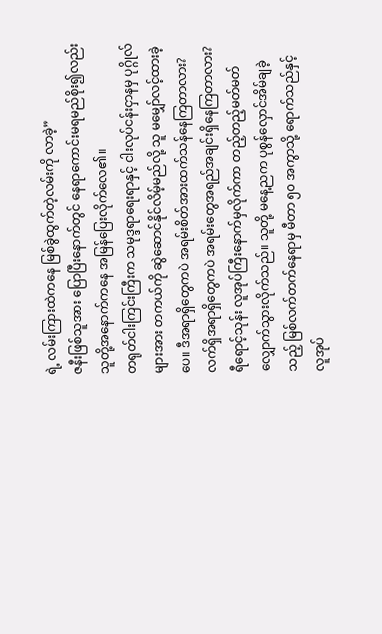ရဲ့ လမ်းကြားထဲကနေ မြစ်ခွဲထွက်တဲ့လမ်းကို လာခဲ့”
ဇနီးဖြစ်သူအား ပြောပြီးနောက်တွင် နေရာကောင်းမရမည်စိုး၍လည်း သူတို့အနောက်ကနေ အမြန်ပြေးလိုက်လေ၏။
တရုတ်ငါးကြင်းကြီးက သမုဒ္ဒရာရေးရာနှင့် ငါးလုပ်ငန်းငှာနမှ ပုဂ္ဂိုလ်များအား တကယ်ကို ဆွဲဆောင်နိုင်လိမ့်မည်လို့ သူ မမျှော်လင့်ထားခဲ့ပေ။ ဒီအရာရှိတွေကပဲ အရမ်းစိတ်အားထက်သန်နေကြတာလား? လက်ရှိအရာရှိတွေကပဲ အရမ်းတွေအရည်အချင်းရှိနေကြတာလား?
ရီရောင့်သုန်း လူအုပ်ကြီးနောက်မှလိုက်ကာ တည့်တည့်မတ်မတ်လျှောက်သွားလိုက်သည်။ သူတို့ မနေ့ညက ပုစွန်လှောင်အိမ်ချခဲ့သည့် မြစ်လက်တက်နေရာမှ မီတာ ၅၀ အကွာသို့ ရောက်သည်နှင့် လူအုပ်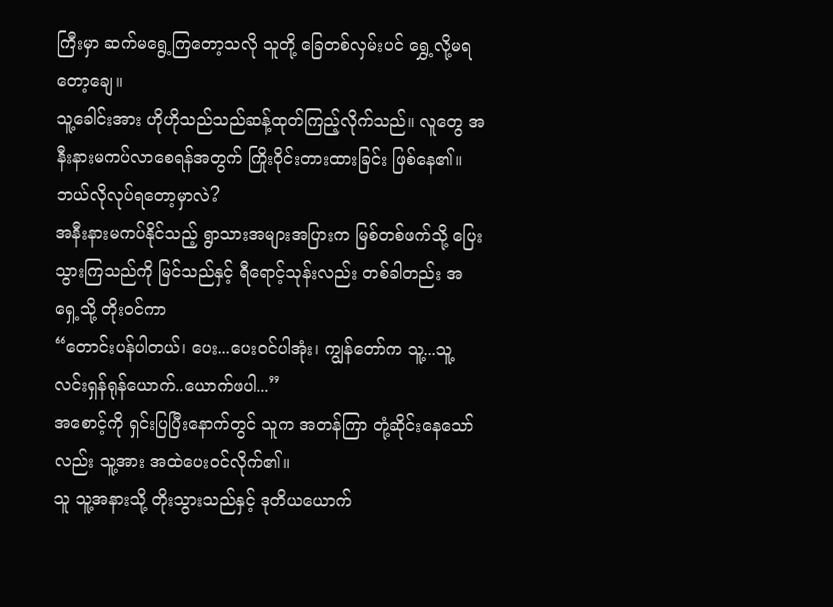ကြီးမှာ ဆက်မရွေ့ကြတော့သလို သူတို့ ခြေတစ်လှမ်းပင် ရွှေ့လို့မရတော့ချေ။
သူ့ခေါင်းအား ဟိုဟိုသည်သည်ဆန့်ထုတ်ကြည့်လိုက်သည်။ လူတွေ အနီးနားမကပ်လာစေရန်အတွက် ကြိုးဝိုင်းတားထားခြင်း ဖြစ်နေ၏။
ဘယ်လိုလုပ်ရတော့မှာလဲ?
အနီးနားမကပ်နိုင်သည့် ရွာသားအများအပြားက မြစ်တစ်ဖက်သို့ ပြေးသွားကြသည်ကို မြင်သည်နှင့် ရီရောင့်သုန်းလည်း တစ်ခါတည်း အရှေ့သို့ တိုးဝင်ကာ
“တောင်းပန်ပါတယ်၊ ပေး...ပေးဝင်ပါအုံး၊ ကျွန်တော်က သူ့...သူ့ လင်းရှန်ရုန်ယောက်..ယောက်ဖပါ...”
အစောင့်ကို ရှင်းပြပြီးနောက်တွင် သူက အတန်ကြာ တုံ့ဆိုင်းနေသော်လည်း သူ့အား အထဲပေးဝင်လိုက်၏။
သူ သူ့အနားသို့ တိုးသွားသည်နှင့် ဒုတိယယောက်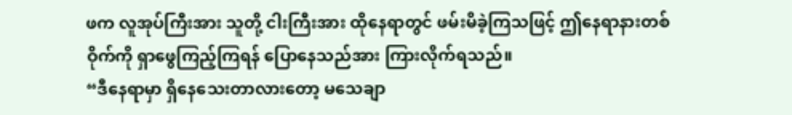ဖက လူအုပ်ကြီးအား သူတို့ ငါးကြီးအား ထိုနေရာတွင် ဖမ်းမိခဲ့ကြသဖြင့် ဤနေရာနားတစ်ဝိုက်ကို ရှာဖွေကြည့်ကြရန် ပြောနေသည်အား ကြားလိုက်ရသည်။
“ဒီနေရာမှာ ရှိနေသေးတာလားတော့ မသေချာ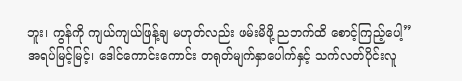ဘူး၊ ကွန်ကို ကျယ်ကျယ်ဖြန့်ချ မဟုတ်လည်း ဖမ်းမိဖို့ ညဘက်ထိ စောင့်ကြည့်ပေါ့”
အရပ်မြင့်မြင့်၊ ဒေါင်ကောင်းကောင်း တရုတ်မျက်နှာပေါက်နှင့် သက်လတ်ပိုင်းလူ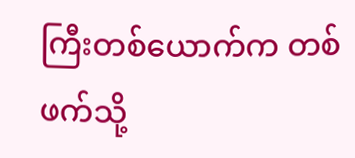ကြီးတစ်ယောက်က တစ်ဖက်သို့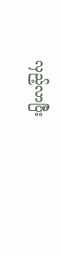လှည့်လာပြီး